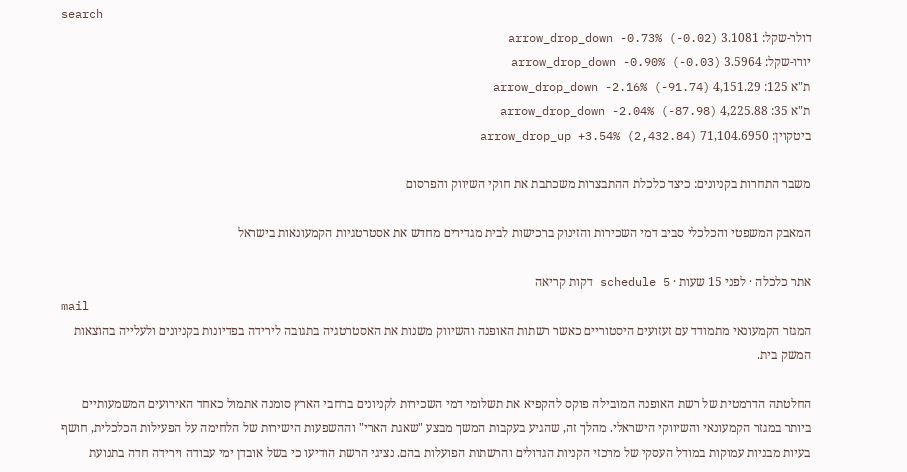search
דולר-שקל: 3.1081 arrow_drop_down -0.73% (-0.02)
יורו-שקל: 3.5964 arrow_drop_down -0.90% (-0.03)
ת"א 125: 4,151.29 arrow_drop_down -2.16% (-91.74)
ת"א 35: 4,225.88 arrow_drop_down -2.04% (-87.98)
ביטקוין: 71,104.6950 arrow_drop_up +3.54% (2,432.84)

משבר התחרות בקניונים: כיצד כלכלת ההתבצרות משכתבת את חוקי השיווק והפרסום

המאבק המשפטי והכלכלי סביב דמי השכירות והזינוק ברכישות לבית מגדירים מחדש את אסטרטגיות הקמעונאות בישראל

אתר כלכלה · לפני 15 שעות · schedule 5 דקות קריאה
mail
המגזר הקמעונאי מתמודד עם זעזועים היסטוריים כאשר רשתות האופנה והשיווק משנות את האסטרטגיה בתגובה לירידה בפדיונות בקניונים ולעלייה בהוצאות המשק בית.

החלטתה הדרמטית של רשת האופנה המובילה פוקס להקפיא את תשלומי דמי השכירות לקניונים ברחבי הארץ סומנה אתמול כאחד האירועים המשמעותיים ביותר במגזר הקמעונאי והשיווקי הישראלי. מהלך זה, שהגיע בעקבות המשך מבצע "שאגת הארי" וההשפעות הישירות של הלחימה על הפעילות הכלכלית, חושף בעיות מבניות עמוקות במודל העסקי של מרכזי הקניות הגדולים והרשתות הפועלות בהם. נציגי הרשת הודיעו כי בשל אובדן ימי עבודה וירידה חדה בתנועת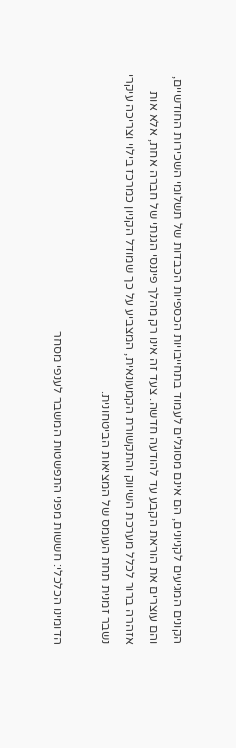הקונים המגיעים לקניונים, הם אינם מסוגלים לעמוד בתחייבויות הכספיות הכבדות של תשלומי השכירות החודשיים, והם עוצרים את הוראת הקבע עד להודעה חדשה. צעד זה אינו רק מהלך פיננסי הגנתי של חברה אחת, אלא אות אזהרה ברור לכלל מערכת השיווק והתקשורת הקמעונאית, המצביע על כך שמודל הקניון כמרכז בילוי וצריכה עיקרי נשבר זמנית תחת העומס של המציאות הביטחונית.

הדומינו הכלכלי: חששות מפני התפשטות המשבר לענפי מסחר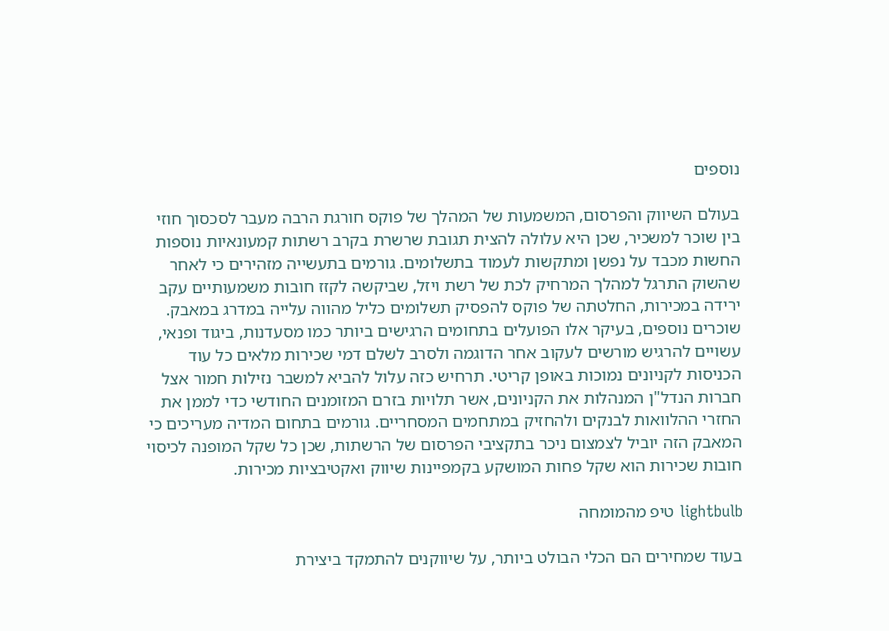נוספים

בעולם השיווק והפרסום, המשמעות של המהלך של פוקס חורגת הרבה מעבר לסכסוך חוזי בין שוכר למשכיר, שכן היא עלולה להצית תגובת שרשרת בקרב רשתות קמעונאיות נוספות החשות מכבד על נפשן ומתקשות לעמוד בתשלומים. גורמים בתעשייה מזהירים כי לאחר שהשוק התרגל למהלך המרחיק לכת של רשת ויזל, שביקשה לקזז חובות משמעותיים עקב ירידה במכירות, החלטתה של פוקס להפסיק תשלומים כליל מהווה עלייה במדרג במאבק. שוכרים נוספים, בעיקר אלו הפועלים בתחומים הרגישים ביותר כמו מסעדנות, ביגוד ופנאי, עשויים להרגיש מורשים לעקוב אחר הדוגמה ולסרב לשלם דמי שכירות מלאים כל עוד הכניסות לקניונים נמוכות באופן קריטי. תרחיש כזה עלול להביא למשבר נזילות חמור אצל חברות הנדל"ן המנהלות את הקניונים, אשר תלויות בזרם המזומנים החודשי כדי לממן את החזרי ההלוואות לבנקים ולהחזיק במתחמים המסחריים. גורמים בתחום המדיה מעריכים כי המאבק הזה יוביל לצמצום ניכר בתקציבי הפרסום של הרשתות, שכן כל שקל המופנה לכיסוי חובות שכירות הוא שקל פחות המושקע בקמפיינות שיווק ואקטיבציות מכירות.

lightbulb טיפ מהמומחה

בעוד שמחירים הם הכלי הבולט ביותר, על שיווקנים להתמקד ביצירת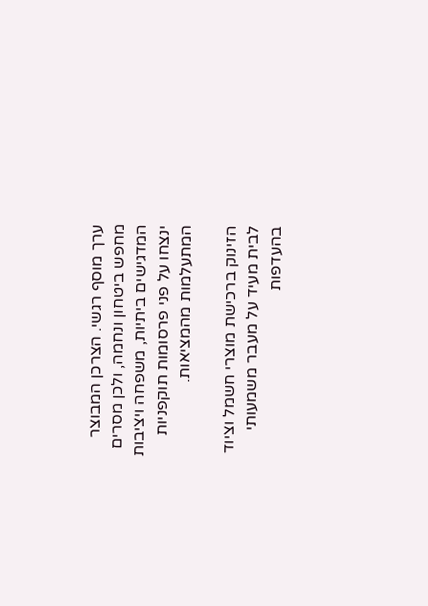ערך מוסף רגשי. הצרכן המבוצר מחפש ביטחון ונחמה, ולכן מסרים המדגישים ביתיות, משפחה ויציבות ינצחו על פני פרסומות תוקפניות המתעלמות מהמציאות.

הזינוק ברכישת מוצרי חשמל וציוד לבית מעיד על מעבר משמעותי בהעדפות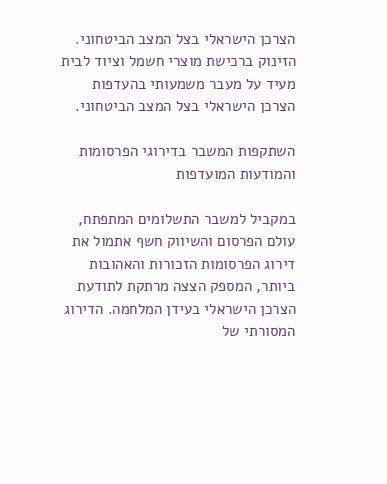הצרכן הישראלי בצל המצב הביטחוני.
הזינוק ברכישת מוצרי חשמל וציוד לבית מעיד על מעבר משמעותי בהעדפות הצרכן הישראלי בצל המצב הביטחוני.

השתקפות המשבר בדירוגי הפרסומות והמודעות המועדפות

במקביל למשבר התשלומים המתפתח, עולם הפרסום והשיווק חשף אתמול את דירוג הפרסומות הזכורות והאהובות ביותר, המספק הצצה מרתקת לתודעת הצרכן הישראלי בעידן המלחמה. הדירוג המסורתי של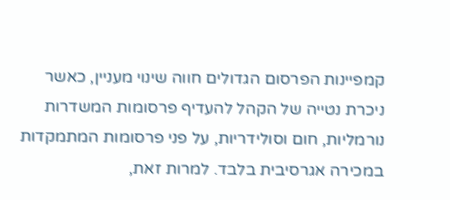קמפיינות הפרסום הגדולים חווה שינוי מעניין, כאשר ניכרת נטייה של הקהל להעדיף פרסומות המשדרות נורמליות, חום וסולידריות, על פני פרסומות המתמקדות במכירה אגרסיבית בלבד. למרות זאת,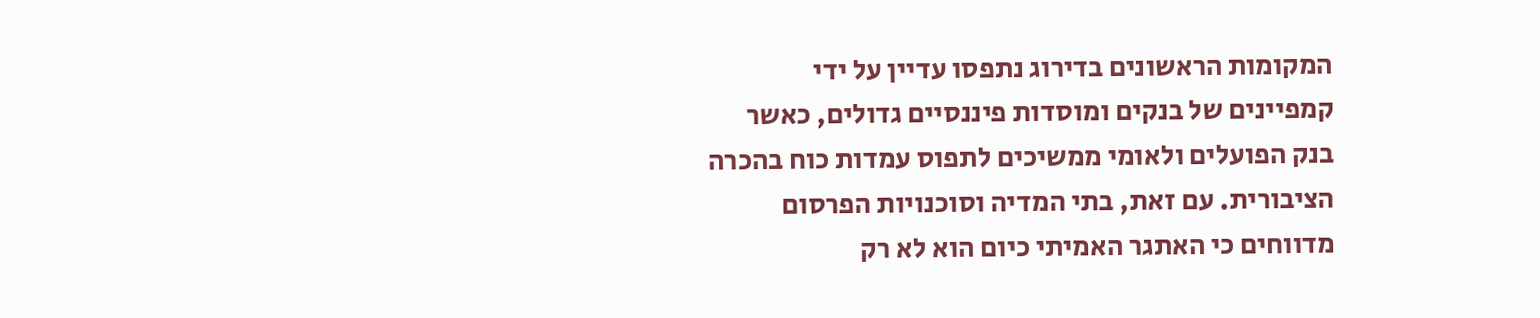המקומות הראשונים בדירוג נתפסו עדיין על ידי קמפיינים של בנקים ומוסדות פיננסיים גדולים, כאשר בנק הפועלים ולאומי ממשיכים לתפוס עמדות כוח בהכרה הציבורית. עם זאת, בתי המדיה וסוכנויות הפרסום מדווחים כי האתגר האמיתי כיום הוא לא רק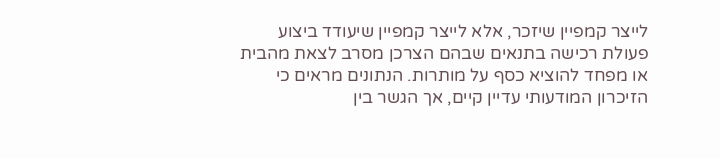לייצר קמפיין שיזכר, אלא לייצר קמפיין שיעודד ביצוע פעולת רכישה בתנאים שבהם הצרכן מסרב לצאת מהבית או מפחד להוציא כסף על מותרות. הנתונים מראים כי הזיכרון המודעותי עדיין קיים, אך הגשר בין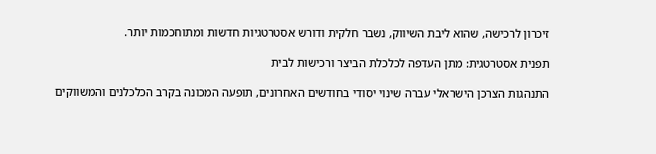זיכרון לרכישה, שהוא ליבת השיווק, נשבר חלקית ודורש אסטרטגיות חדשות ומתוחכמות יותר.

תפנית אסטרטגית: מתן העדפה לכלכלת הביצר ורכישות לבית

התנהגות הצרכן הישראלי עברה שינוי יסודי בחודשים האחרונים, תופעה המכונה בקרב הכלכלנים והמשווקים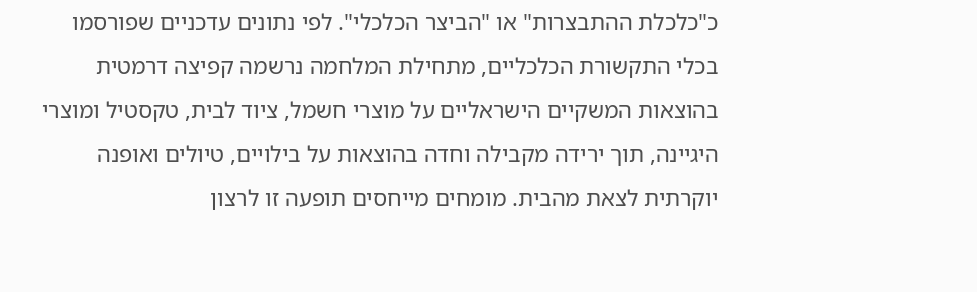כ"כלכלת ההתבצרות" או "הביצר הכלכלי". לפי נתונים עדכניים שפורסמו בכלי התקשורת הכלכליים, מתחילת המלחמה נרשמה קפיצה דרמטית בהוצאות המשקיים הישראליים על מוצרי חשמל, ציוד לבית, טקסטיל ומוצרי היגיינה, תוך ירידה מקבילה וחדה בהוצאות על בילויים, טיולים ואופנה יוקרתית לצאת מהבית. מומחים מייחסים תופעה זו לרצון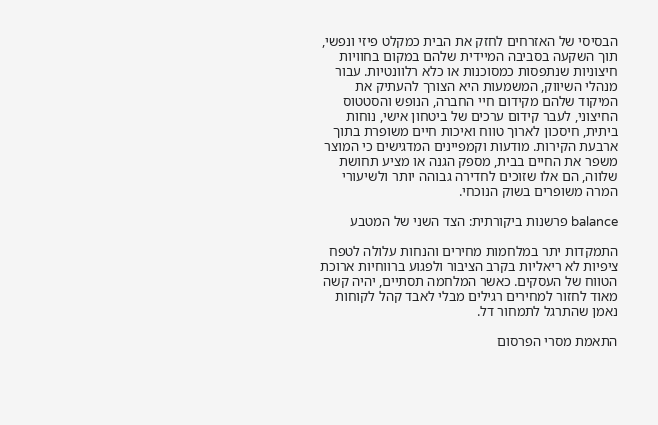הבסיסי של האזרחים לחזק את הבית כמקלט פיזי ונפשי, תוך השקעה בסביבה המיידית שלהם במקום בחוויות חיצוניות שנתפסות כמסוכנות או כלא רלוונטיות. עבור מנהלי השיווק, המשמעות היא הצורך להעתיק את המיקוד שלהם מקידום חיי החברה, הנופש והסטטוס החיצוני, לעבר קידום ערכים של ביטחון אישי, נוחות ביתית, חיסכון לארוך טווח ואיכות חיים משופרת בתוך ארבעת הקירות. מודעות וקמפיינים המדגישים כי המוצר משפר את החיים בבית, מספק הגנה או מציע תחושת שלווה, הם אלו שזוכים לחדירה גבוהה יותר ולשיעורי המרה משופרים בשוק הנוכחי.

balance פרשנות ביקורתית: הצד השני של המטבע

התמקדות יתר במלחמות מחירים והנחות עלולה לטפח ציפיות לא ריאליות בקרב הציבור ולפגוע ברווחיות ארוכת הטווח של העסקים. כאשר המלחמה תסתיים, יהיה קשה מאוד לחזור למחירים רגילים מבלי לאבד קהל לקוחות נאמן שהתרגל לתמחור דל.

התאמת מסרי הפרסום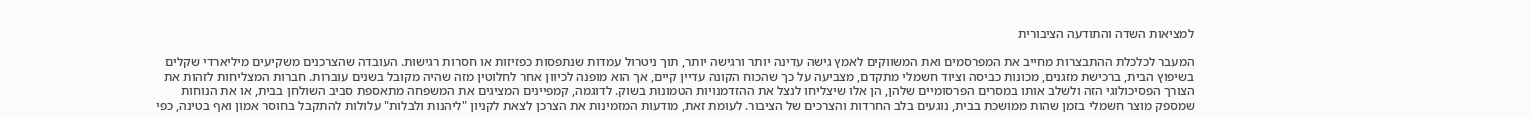למציאות השדה והתודעה הציבורית

המעבר לכלכלת ההתבצרות מחייב את המפרסמים ואת המשווקים לאמץ גישה עדינה יותר ורגישה יותר, תוך ניטרול עמדות שנתפסות כפזיזות או חסרות רגישות. העובדה שהצרכנים משקיעים מיליארדי שקלים בשיפוץ הבית, ברכישת מזגנים, מכונות כביסה וציוד חשמלי מתקדם, מצביעה על כך שהכוח הקונה עדיין קיים, אך הוא מופנה לכיוון אחר לחלוטין מזה שהיה מקובל בשנים עוברות. חברות המצליחות לזהות את הצורך הפסיכולוגי הזה ולשלב אותו במסרים הפרסומיים שלהן, הן אלו שיצליחו לנצל את ההזדמנויות הטמונות בשוק. לדוגמה, קמפיינים המציגים את המשפחה מתאספת סביב השולחן בבית, או את הנוחות שמספק מוצר חשמלי בזמן שהות ממושכת בבית, נוגעים בלב החרדות והצרכים של הציבור. לעומת זאת, מודעות המזמינות את הצרכן לצאת לקניון "ליהנות ולבלות" עלולות להתקבל בחוסר אמון ואף בטינה, כפי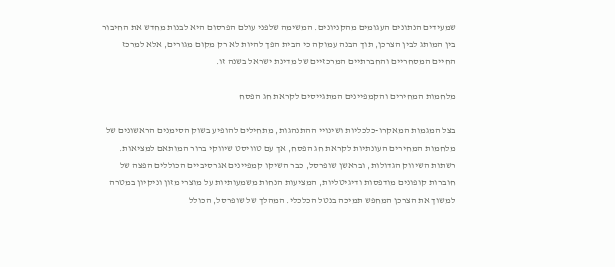שמעידים הנתונים העגומים מהקניונים. המשימה שלפני עולם הפרסום היא לבנות מחדש את החיבור בין המותג לבין הצרכן, תוך הבנה עמוקה כי הבית הפך להיות לא רק מקום מגורים, אלא למרכז החיים המסחריים והחברתיים המרכזיים של מדינת ישראל בשנה זו.

מלחמות המחירים והקמפיינים המתגייסים לקראת חג הפסח

בצל המגמות המאקרו-כלכליות ושינויי ההתנהגות, מתחילים להופיע בשוק הסימנים הראשונים של מלחמות המחירים העונתיות לקראת חג הפסח, אך עם טוויסט שיווקי ברור המותאם למציאות. רשתות השיווק הגדולות, ובראשן שופרסל, כבר השיקו קמפיינים אגרסיביים הכוללים הפצה של חוברות קופונים מודפסות ודיגיטליות, המציעות הנחות משמעותיות על מוצרי מזון וניקיון במטרה למשוך את הצרכן המחפש תמיכה בנטל הכלכלי. המהלך של שופרסל, הכולל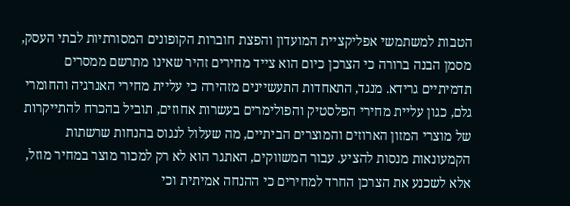הטבות למשתמשי אפליקציית המועדון והפצת חוברות הקופונים המסורתיות לבתי העסק, מסמן הבנה ברורה כי הצרכן כיום הוא צייד מחירים זהיר שאינו מתרשם ממסרים תדמיתיים גרידא. מנגד, התאחדות התעשיינים מזהירה כי עליית מחירי האנרגיה והחומרי גלם, כגון עליית מחירי הפלסטיק והפולימרים בעשרות אחוזים, תוביל בהכרח להתייקרות של מוצרי המזון הארוזים והמוצרים הביתיים, מה שעלול לנגוס בהנחות שרשתות הקמעונאות מנסות להציע. עבור המשווקים, האתגר הוא לא רק למכור מוצר במחיר מוזל, אלא לשכנע את הצרכן החרד למחירים כי ההנחה אמיתית וכי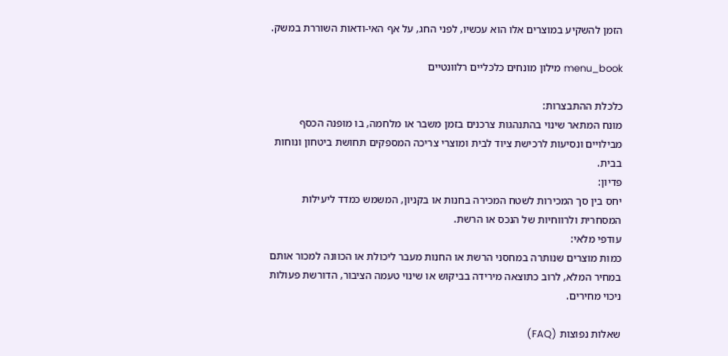הזמן להשקיע במוצרים אלו הוא עכשיו, לפני החג, על אף האי-ודאות השוררת במשק.

menu_book מילון מונחים כלכליים רלוונטיים

כלכלת ההתבצרות:
מונח המתאר שינוי בהתנהגות צרכנים בזמן משבר או מלחמה, בו מופנה הכסף מבילויים ונסיעות לרכישת ציוד לבית ומוצרי צריכה המספקים תחושת ביטחון ונוחות בבית.
פדיון:
יחס בין סך המכירות לשטח המכירה בחנות או בקניון, המשמש כמדד ליעילות המסחרית ולרווחיות של הנכס או הרשת.
עודפי מלאי:
כמות מוצרים שנותרה במחסני הרשת או החנות מעבר ליכולת או הכוונה למכור אותם במחיר המלא, לרוב כתוצאה מירידה בביקוש או שינוי טעמה הציבור, הדורשת פעולות ניכוי מחירים.

שאלות נפוצות (FAQ)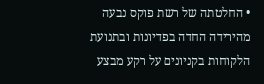• החלטתה של רשת פוקס נבעה מהירידה החדה בפדיונות ובתנועת הלקוחות בקניונים על רקע מבצע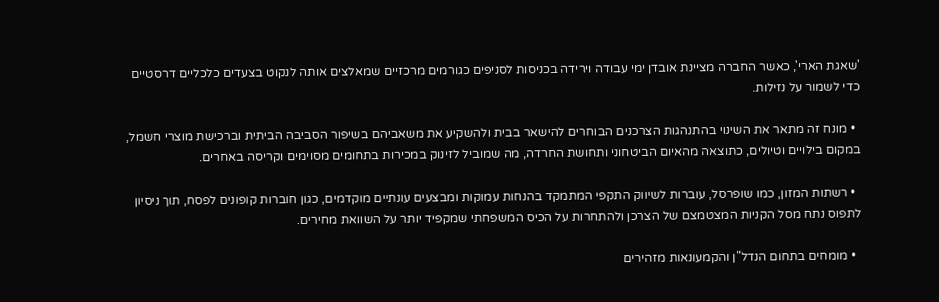'שאגת הארי', כאשר החברה מציינת אובדן ימי עבודה וירידה בכניסות לסניפים כגורמים מרכזיים שמאלצים אותה לנקוט בצעדים כלכליים דרסטיים כדי לשמור על נזילות.

  • מונח זה מתאר את השינוי בהתנהגות הצרכנים הבוחרים להישאר בבית ולהשקיע את משאביהם בשיפור הסביבה הביתית וברכישת מוצרי חשמל, במקום בילויים וטיולים, כתוצאה מהאיום הביטחוני ותחושת החרדה, מה שמוביל לזינוק במכירות בתחומים מסוימים וקריסה באחרים.

  • רשתות המזון, כמו שופרסל, עוברות לשיווק התקפי המתמקד בהנחות עמוקות ומבצעים עונתיים מוקדמים, כגון חוברות קופונים לפסח, תוך ניסיון לתפוס נתח מסל הקניות המצטמצם של הצרכן ולהתחרות על הכיס המשפחתי שמקפיד יותר על השוואת מחירים.

  • מומחים בתחום הנדל"ן והקמעונאות מזהירים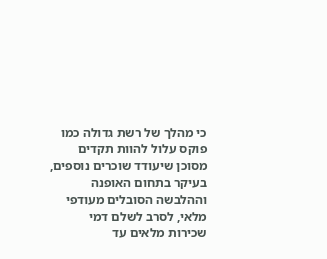כי מהלך של רשת גדולה כמו פוקס עלול להוות תקדים מסוכן שיעודד שוכרים נוספים, בעיקר בתחום האופנה וההלבשה הסובלים מעודפי מלאי, לסרב לשלם דמי שכירות מלאים עד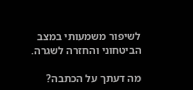לשיפור משמעותי במצב הביטחוני והחזרה לשגרה.

מה דעתך על הכתבה?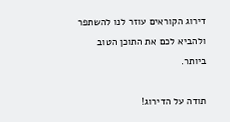דירוג הקוראים עוזר לנו להשתפר ולהביא לכם את התוכן הטוב ביותר.

תודה על הדירוג!